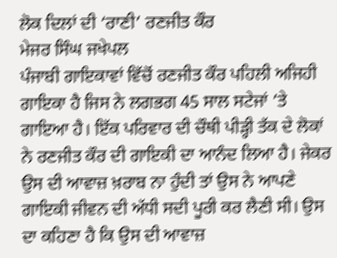ਲੋਕ ਦਿਲਾਂ ਦੀ ‘ਰਾਣੀ’ ਰਣਜੀਤ ਕੌਰ
ਮੇਜਰ ਸਿੰਘ ਜਖੇਪਲ
ਪੰਜਾਬੀ ਗਾਇਕਾਵਾਂ ਵਿੱਚੋਂ ਰਣਜੀਤ ਕੌਰ ਪਹਿਲੀ ਅਜਿਹੀ ਗਾਇਕਾ ਹੈ ਜਿਸ ਨੇ ਲਗਭਗ 45 ਸਾਲ ਸਟੇਜਾਂ ’ਤੇ ਗਾਇਆ ਹੈ। ਇੱਕ ਪਰਿਵਾਰ ਦੀ ਚੌਥੀ ਪੀੜ੍ਹੀ ਤੱਕ ਦੇ ਲੋਕਾਂ ਨੇ ਰਣਜੀਤ ਕੌਰ ਦੀ ਗਾਇਕੀ ਦਾ ਆਨੰਦ ਲਿਆ ਹੈ। ਜੇਕਰ ਉਸ ਦੀ ਆਵਾਜ਼ ਖ਼ਰਾਬ ਨਾ ਹੁੰਦੀ ਤਾਂ ਉਸ ਨੇ ਆਪਣੇ ਗਾਇਕੀ ਜੀਵਨ ਦੀ ਅੱਧੀ ਸਦੀ ਪੂਰੀ ਕਰ ਲੈਣੀ ਸੀ। ਉਸ ਦਾ ਕਹਿਣਾ ਹੈ ਕਿ ਉਸ ਦੀ ਆਵਾਜ਼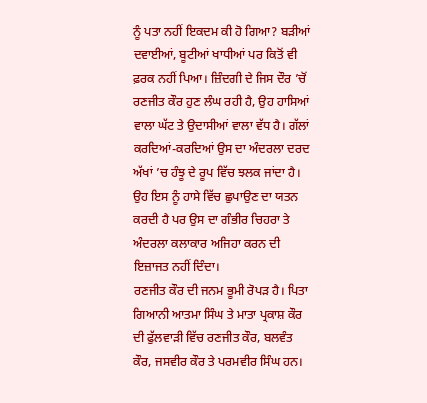ਨੂੰ ਪਤਾ ਨਹੀਂ ਇਕਦਮ ਕੀ ਹੋ ਗਿਆ? ਬੜੀਆਂ ਦਵਾਈਆਂ, ਬੂਟੀਆਂ ਖਾਧੀਆਂ ਪਰ ਕਿਤੋਂ ਵੀ ਫ਼ਰਕ ਨਹੀਂ ਪਿਆ। ਜ਼ਿੰਦਗੀ ਦੇ ਜਿਸ ਦੌਰ ’ਚੋਂ ਰਣਜੀਤ ਕੌਰ ਹੁਣ ਲੰਘ ਰਹੀ ਹੈ, ਉਹ ਹਾਸਿਆਂ ਵਾਲਾ ਘੱਟ ਤੇ ਉਦਾਸੀਆਂ ਵਾਲਾ ਵੱਧ ਹੈ। ਗੱਲਾਂ ਕਰਦਿਆਂ-ਕਰਦਿਆਂ ਉਸ ਦਾ ਅੰਦਰਲਾ ਦਰਦ ਅੱਖਾਂ ’ਚ ਹੰਝੂ ਦੇ ਰੂਪ ਵਿੱਚ ਝਲਕ ਜਾਂਦਾ ਹੈ। ਉਹ ਇਸ ਨੂੰ ਹਾਸੇ ਵਿੱਚ ਛੁਪਾਉਣ ਦਾ ਯਤਨ ਕਰਦੀ ਹੈ ਪਰ ਉਸ ਦਾ ਗੰਭੀਰ ਚਿਹਰਾ ਤੇ ਅੰਦਰਲਾ ਕਲਾਕਾਰ ਅਜਿਹਾ ਕਰਨ ਦੀ ਇਜ਼ਾਜਤ ਨਹੀਂ ਦਿੰਦਾ।
ਰਣਜੀਤ ਕੌਰ ਦੀ ਜਨਮ ਭੂਮੀ ਰੋਪੜ ਹੈ। ਪਿਤਾ ਗਿਆਨੀ ਆਤਮਾ ਸਿੰਘ ਤੇ ਮਾਤਾ ਪ੍ਰਕਾਸ਼ ਕੌਰ ਦੀ ਫੁੱਲਵਾੜੀ ਵਿੱਚ ਰਣਜੀਤ ਕੌਰ, ਬਲਵੰਤ ਕੌਰ, ਜਸਵੀਰ ਕੌਰ ਤੇ ਪਰਮਵੀਰ ਸਿੰਘ ਹਨ।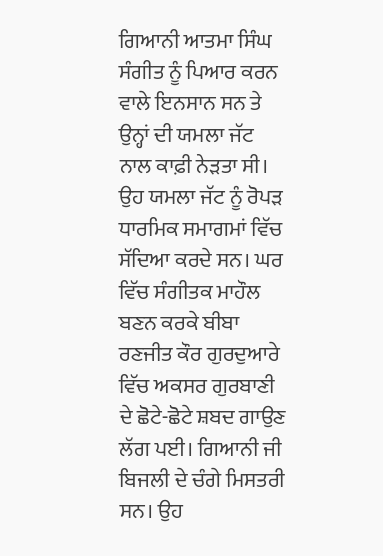ਗਿਆਨੀ ਆਤਮਾ ਸਿੰਘ ਸੰਗੀਤ ਨੂੰ ਪਿਆਰ ਕਰਨ ਵਾਲੇ ਇਨਸਾਨ ਸਨ ਤੇ ਉਨ੍ਹਾਂ ਦੀ ਯਮਲਾ ਜੱਟ ਨਾਲ ਕਾਫ਼ੀ ਨੇੜਤਾ ਸੀ। ਉਹ ਯਮਲਾ ਜੱਟ ਨੂੰ ਰੋਪੜ ਧਾਰਮਿਕ ਸਮਾਗਮਾਂ ਵਿੱਚ ਸੱਦਿਆ ਕਰਦੇ ਸਨ। ਘਰ ਵਿੱਚ ਸੰਗੀਤਕ ਮਾਹੌਲ ਬਣਨ ਕਰਕੇ ਬੀਬਾ ਰਣਜੀਤ ਕੌਰ ਗੁਰਦੁਆਰੇ ਵਿੱਚ ਅਕਸਰ ਗੁਰਬਾਣੀ ਦੇ ਛੋਟੇ-ਛੋਟੇ ਸ਼ਬਦ ਗਾਉਣ ਲੱਗ ਪਈ। ਗਿਆਨੀ ਜੀ ਬਿਜਲੀ ਦੇ ਚੰਗੇ ਮਿਸਤਰੀ ਸਨ। ਉਹ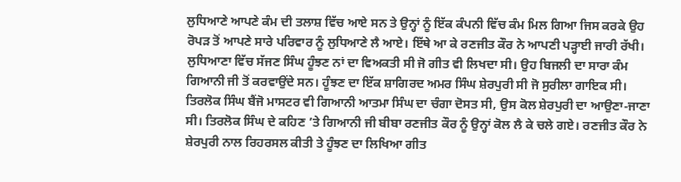ਲੁਧਿਆਣੇ ਆਪਣੇ ਕੰਮ ਦੀ ਤਲਾਸ਼ ਵਿੱਚ ਆਏ ਸਨ ਤੇ ਉਨ੍ਹਾਂ ਨੂੰ ਇੱਕ ਕੰਪਨੀ ਵਿੱਚ ਕੰਮ ਮਿਲ ਗਿਆ ਜਿਸ ਕਰਕੇ ਉਹ ਰੋਪੜ ਤੋਂ ਆਪਣੇ ਸਾਰੇ ਪਰਿਵਾਰ ਨੂੰ ਲੁਧਿਆਣੇ ਲੈ ਆਏ। ਇੱਥੇ ਆ ਕੇ ਰਣਜੀਤ ਕੌਰ ਨੇ ਆਪਣੀ ਪੜ੍ਹਾਈ ਜਾਰੀ ਰੱਖੀ।
ਲੁਧਿਆਣਾ ਵਿੱਚ ਸੱਜਣ ਸਿੰਘ ਹੂੰਝਣ ਨਾਂ ਦਾ ਵਿਅਕਤੀ ਸੀ ਜੋ ਗੀਤ ਵੀ ਲਿਖਦਾ ਸੀ। ਉਹ ਬਿਜਲੀ ਦਾ ਸਾਰਾ ਕੰਮ ਗਿਆਨੀ ਜੀ ਤੋਂ ਕਰਵਾਉਂਦੇ ਸਨ। ਹੂੰਝਣ ਦਾ ਇੱਕ ਸ਼ਾਗਿਰਦ ਅਮਰ ਸਿੰਘ ਸ਼ੇਰਪੁਰੀ ਸੀ ਜੋ ਸੁਰੀਲਾ ਗਾਇਕ ਸੀ। ਤਿਰਲੋਕ ਸਿੰਘ ਬੈਂਜੋ ਮਾਸਟਰ ਵੀ ਗਿਆਨੀ ਆਤਮਾ ਸਿੰਘ ਦਾ ਚੰਗਾ ਦੋਸਤ ਸੀ, ਉਸ ਕੋਲ ਸ਼ੇਰਪੁਰੀ ਦਾ ਆਉਣਾ-ਜਾਣਾ ਸੀ। ਤਿਰਲੋਕ ਸਿੰਘ ਦੇ ਕਹਿਣ ’ਤੇ ਗਿਆਨੀ ਜੀ ਬੀਬਾ ਰਣਜੀਤ ਕੌਰ ਨੂੰ ਉਨ੍ਹਾਂ ਕੋਲ ਲੈ ਕੇ ਚਲੇ ਗਏ। ਰਣਜੀਤ ਕੌਰ ਨੇ ਸ਼ੇਰਪੁਰੀ ਨਾਲ ਰਿਹਰਸਲ ਕੀਤੀ ਤੇ ਹੂੰਝਣ ਦਾ ਲਿਖਿਆ ਗੀਤ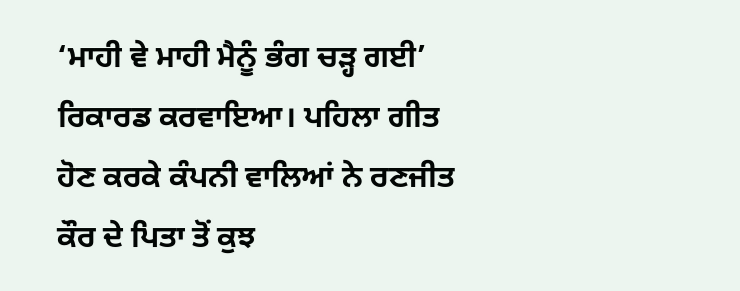‘ਮਾਹੀ ਵੇ ਮਾਹੀ ਮੈਨੂੰ ਭੰਗ ਚੜ੍ਹ ਗਈ’ ਰਿਕਾਰਡ ਕਰਵਾਇਆ। ਪਹਿਲਾ ਗੀਤ ਹੋਣ ਕਰਕੇ ਕੰਪਨੀ ਵਾਲਿਆਂ ਨੇ ਰਣਜੀਤ ਕੌਰ ਦੇ ਪਿਤਾ ਤੋਂ ਕੁਝ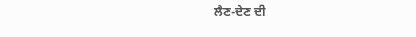ਲੈਣ-ਦੇਣ ਦੀ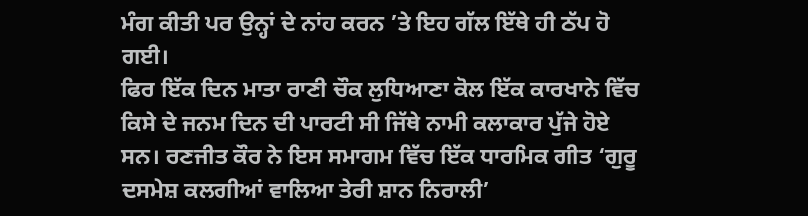ਮੰਗ ਕੀਤੀ ਪਰ ਉਨ੍ਹਾਂ ਦੇ ਨਾਂਹ ਕਰਨ ’ਤੇ ਇਹ ਗੱਲ ਇੱਥੇ ਹੀ ਠੱਪ ਹੋ ਗਈ।
ਫਿਰ ਇੱਕ ਦਿਨ ਮਾਤਾ ਰਾਣੀ ਚੌਕ ਲੁਧਿਆਣਾ ਕੋਲ ਇੱਕ ਕਾਰਖਾਨੇ ਵਿੱਚ ਕਿਸੇ ਦੇ ਜਨਮ ਦਿਨ ਦੀ ਪਾਰਟੀ ਸੀ ਜਿੱਥੇ ਨਾਮੀ ਕਲਾਕਾਰ ਪੁੱਜੇ ਹੋਏ ਸਨ। ਰਣਜੀਤ ਕੌਰ ਨੇ ਇਸ ਸਮਾਗਮ ਵਿੱਚ ਇੱਕ ਧਾਰਮਿਕ ਗੀਤ ‘ਗੁਰੂ ਦਸਮੇਸ਼ ਕਲਗੀਆਂ ਵਾਲਿਆ ਤੇਰੀ ਸ਼ਾਨ ਨਿਰਾਲੀ’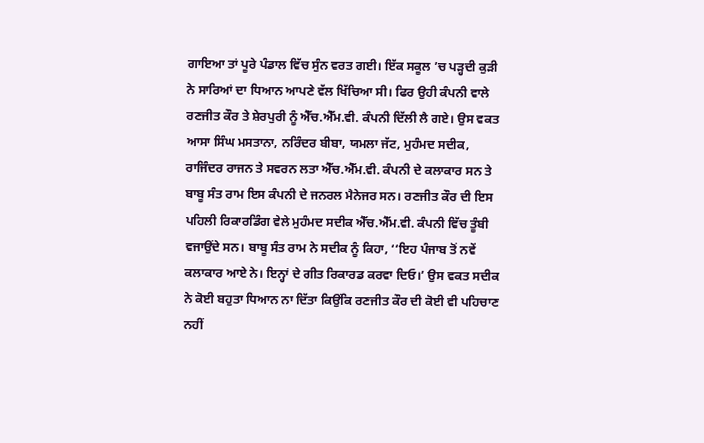ਗਾਇਆ ਤਾਂ ਪੂਰੇ ਪੰਡਾਲ ਵਿੱਚ ਸੁੰਨ ਵਰਤ ਗਈ। ਇੱਕ ਸਕੂਲ ’ਚ ਪੜ੍ਹਦੀ ਕੁੜੀ ਨੇ ਸਾਰਿਆਂ ਦਾ ਧਿਆਨ ਆਪਣੇ ਵੱਲ ਖਿੱਚਿਆ ਸੀ। ਫਿਰ ਉਹੀ ਕੰਪਨੀ ਵਾਲੇ ਰਣਜੀਤ ਕੌਰ ਤੇ ਸ਼ੇਰਪੁਰੀ ਨੂੰ ਐੱਚ.ਐੱਮ.ਵੀ. ਕੰਪਨੀ ਦਿੱਲੀ ਲੈ ਗਏ। ਉਸ ਵਕਤ ਆਸਾ ਸਿੰਘ ਮਸਤਾਨਾ, ਨਰਿੰਦਰ ਬੀਬਾ, ਯਮਲਾ ਜੱਟ, ਮੁਹੰਮਦ ਸਦੀਕ, ਰਾਜਿੰਦਰ ਰਾਜਨ ਤੇ ਸਵਰਨ ਲਤਾ ਐੱਚ.ਐੱਮ.ਵੀ. ਕੰਪਨੀ ਦੇ ਕਲਾਕਾਰ ਸਨ ਤੇ ਬਾਬੂ ਸੰਤ ਰਾਮ ਇਸ ਕੰਪਨੀ ਦੇ ਜਨਰਲ ਮੈਨੇਜਰ ਸਨ। ਰਣਜੀਤ ਕੌਰ ਦੀ ਇਸ ਪਹਿਲੀ ਰਿਕਾਰਡਿੰਗ ਵੇਲੇ ਮੁਹੰਮਦ ਸਦੀਕ ਐੱਚ.ਐੱਮ.ਵੀ. ਕੰਪਨੀ ਵਿੱਚ ਤੂੰਬੀ ਵਜਾਉਂਦੇ ਸਨ। ਬਾਬੂ ਸੰਤ ਰਾਮ ਨੇ ਸਦੀਕ ਨੂੰ ਕਿਹਾ, ‘‘ਇਹ ਪੰਜਾਬ ਤੋਂ ਨਵੇਂ ਕਲਾਕਾਰ ਆਏ ਨੇ। ਇਨ੍ਹਾਂ ਦੇ ਗੀਤ ਰਿਕਾਰਡ ਕਰਵਾ ਦਿਓ।’ ਉਸ ਵਕਤ ਸਦੀਕ ਨੇ ਕੋਈ ਬਹੁਤਾ ਧਿਆਨ ਨਾ ਦਿੱਤਾ ਕਿਉਂਕਿ ਰਣਜੀਤ ਕੌਰ ਦੀ ਕੋਈ ਵੀ ਪਹਿਚਾਣ ਨਹੀਂ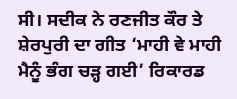ਸੀ। ਸਦੀਕ ਨੇ ਰਣਜੀਤ ਕੌਰ ਤੇ ਸ਼ੇਰਪੁਰੀ ਦਾ ਗੀਤ ‘ਮਾਹੀ ਵੇ ਮਾਹੀ ਮੈਨੂੰ ਭੰਗ ਚੜ੍ਹ ਗਈ’ ਰਿਕਾਰਡ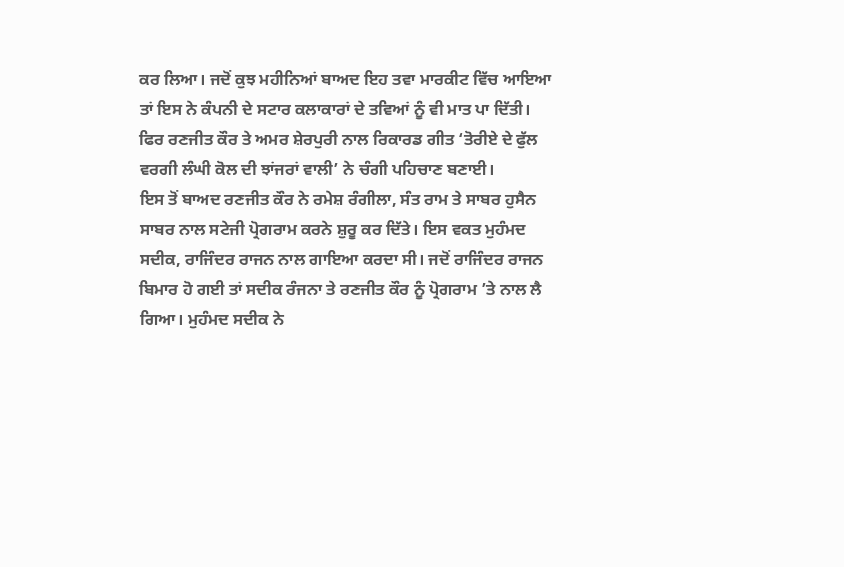ਕਰ ਲਿਆ। ਜਦੋਂ ਕੁਝ ਮਹੀਨਿਆਂ ਬਾਅਦ ਇਹ ਤਵਾ ਮਾਰਕੀਟ ਵਿੱਚ ਆਇਆ ਤਾਂ ਇਸ ਨੇ ਕੰਪਨੀ ਦੇ ਸਟਾਰ ਕਲਾਕਾਰਾਂ ਦੇ ਤਵਿਆਂ ਨੂੰ ਵੀ ਮਾਤ ਪਾ ਦਿੱਤੀ। ਫਿਰ ਰਣਜੀਤ ਕੌਰ ਤੇ ਅਮਰ ਸ਼ੇਰਪੁਰੀ ਨਾਲ ਰਿਕਾਰਡ ਗੀਤ ‘ਤੋਰੀਏ ਦੇ ਫੁੱਲ ਵਰਗੀ ਲੰਘੀ ਕੋਲ ਦੀ ਝਾਂਜਰਾਂ ਵਾਲੀ’ ਨੇ ਚੰਗੀ ਪਹਿਚਾਣ ਬਣਾਈ।
ਇਸ ਤੋਂ ਬਾਅਦ ਰਣਜੀਤ ਕੌਰ ਨੇ ਰਮੇਸ਼ ਰੰਗੀਲਾ, ਸੰਤ ਰਾਮ ਤੇ ਸਾਬਰ ਹੁਸੈਨ ਸਾਬਰ ਨਾਲ ਸਟੇਜੀ ਪ੍ਰੋਗਰਾਮ ਕਰਨੇ ਸ਼ੁਰੂ ਕਰ ਦਿੱਤੇ। ਇਸ ਵਕਤ ਮੁਹੰਮਦ ਸਦੀਕ, ਰਾਜਿੰਦਰ ਰਾਜਨ ਨਾਲ ਗਾਇਆ ਕਰਦਾ ਸੀ। ਜਦੋਂ ਰਾਜਿੰਦਰ ਰਾਜਨ ਬਿਮਾਰ ਹੋ ਗਈ ਤਾਂ ਸਦੀਕ ਰੰਜਨਾ ਤੇ ਰਣਜੀਤ ਕੌਰ ਨੂੰ ਪ੍ਰੋਗਰਾਮ ’ਤੇ ਨਾਲ ਲੈ ਗਿਆ। ਮੁਹੰਮਦ ਸਦੀਕ ਨੇ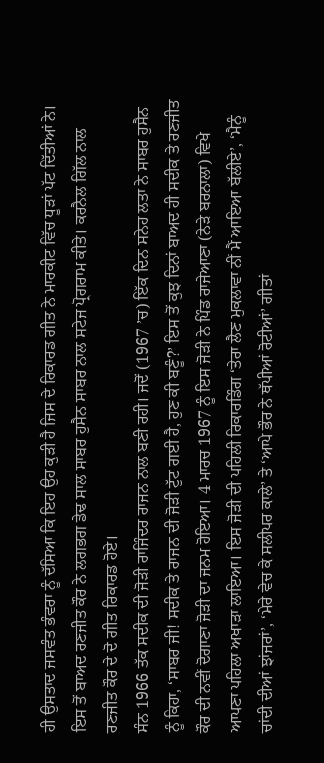ਹੀ ਉਸਤਾਦ ਜਸਵੰਤ ਭੰਵਰਾ ਨੂੰ ਦੱਸਿਆ ਕਿ ਇਹ ਉਹ ਕੁੜੀ ਹੈ ਜਿਸ ਦੇ ਰਿਕਾਰਡ ਗੀਤ ਨੇ ਮਾਰਕੀਟ ਵਿੱਚ ਧੂੜਾਂ ਪੱਟ ਦਿੱਤੀਆਂ ਨੇ। ਇਸ ਤੋਂ ਬਾਅਦ ਰਣਜੀਤ ਕੌਰ ਨੇ ਲਗਭਗ ਡੇਢ ਸਾਲ ਸਾਬਰ ਹੁਸੈਨ ਸਾਬਰ ਨਾਲ ਸਟੇਜ ਪ੍ਰੋਗਰਾਮ ਕੀਤੇ। ਕਰਨੈਲ ਗਿੱਲ ਨਾਲ ਰਣਜੀਤ ਕੌਰ ਦੇ ਦੋ ਗੀਤ ਰਿਕਾਰਡ ਹੋਏ।
ਸੰਨ 1966 ਤੱਕ ਸਦੀਕ ਦੀ ਜੋੜੀ ਰਾਜਿੰਦਰ ਰਾਜਨ ਨਾਲ ਬਣੀ ਰਹੀ। ਜਦੋਂ (1967 ’ਚ) ਇੱਕ ਦਿਨ ਸਨੇਹ ਲਤਾ ਨੇ ਸਾਬਰ ਹੁਸੈਨ ਨੂੰ ਕਿਹਾ, ‘ਸਾਬਰ ਜੀ! ਸਦੀਕ ਤੇ ਰਾਜਨ ਦੀ ਜੋੜੀ ਟੁੱਟ ਗਈ ਹੈ, ਹੁਣ ਕੀ ਬਣੂੰ?’ ਇਸ ਤੋਂ ਕੁਝ ਦਿਨਾਂ ਬਾਅਦ ਹੀ ਸਦੀਕ ਤੇ ਰਣਜੀਤ ਕੌਰ ਦੀ ਨਵੀਂ ਦੋਗਾਣਾ ਜੋੜੀ ਦਾ ਜਨਮ ਹੋਇਆ। 4 ਮਾਰਚ 1967 ਨੂੰ ਇਸ ਜੋੜੀ ਨੇ ਪਿੰਡ ਰਾਜੇਆਣਾ (ਨੇੜੇ ਬਰਨਾਲਾ) ਵਿਖੇ ਆਪਣਾ ਪਹਿਲਾ ਅਖਾੜਾ ਲਾਇਆ। ਇਸ ਜੋੜੀ ਦੀ ਪਹਿਲੀ ਰਿਕਾਰਡਿੰਗ ‘ਤੇਰਾ ਲੈਣ ਮੁਕਲਾਵਾ ਨੀਂ ਮੈਂ ਆਇਆ ਬੱਲੀਏ’, ‘ਮੈਨੂੰ ਚਾਂਦੀ ਦੀਆਂ ਝਾਂਜਰਾਂ’, ‘ਮੇਰੇ ਵੇਚ ਕੇ ਸਲੀਪਰ ਕਾਲੇ’ ਤੇ ‘ਆਪੇ ਭੌਰ ਨੇ ਥੱਪੀਆਂ ਰੋਟੀਆਂ’ ਗੀਤਾਂ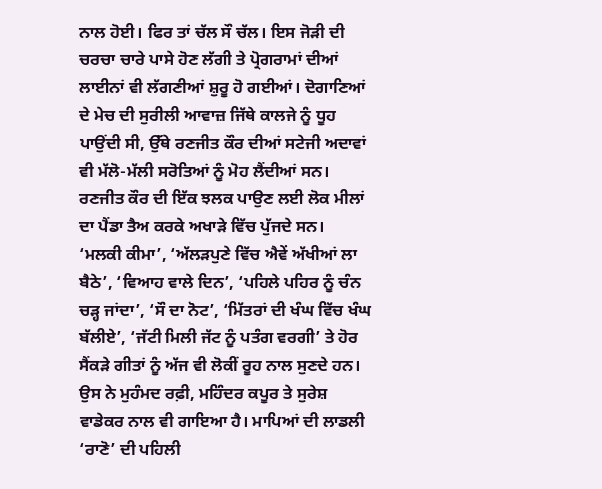ਨਾਲ ਹੋਈ। ਫਿਰ ਤਾਂ ਚੱਲ ਸੌ ਚੱਲ। ਇਸ ਜੋੜੀ ਦੀ ਚਰਚਾ ਚਾਰੇ ਪਾਸੇ ਹੋਣ ਲੱਗੀ ਤੇ ਪ੍ਰੋਗਰਾਮਾਂ ਦੀਆਂ ਲਾਈਨਾਂ ਵੀ ਲੱਗਣੀਆਂ ਸ਼ੁਰੂ ਹੋ ਗਈਆਂ। ਦੋਗਾਣਿਆਂ ਦੇ ਮੇਚ ਦੀ ਸੁਰੀਲੀ ਆਵਾਜ਼ ਜਿੱਥੇ ਕਾਲਜੇ ਨੂੰ ਧੂਹ ਪਾਉਂਦੀ ਸੀ, ਉੱਥੇ ਰਣਜੀਤ ਕੌਰ ਦੀਆਂ ਸਟੇਜੀ ਅਦਾਵਾਂ ਵੀ ਮੱਲੋ-ਮੱਲੀ ਸਰੋਤਿਆਂ ਨੂੰ ਮੋਹ ਲੈਂਦੀਆਂ ਸਨ। ਰਣਜੀਤ ਕੌਰ ਦੀ ਇੱਕ ਝਲਕ ਪਾਉਣ ਲਈ ਲੋਕ ਮੀਲਾਂ ਦਾ ਪੈਂਡਾ ਤੈਅ ਕਰਕੇ ਅਖਾੜੇ ਵਿੱਚ ਪੁੱਜਦੇ ਸਨ।
‘ਮਲਕੀ ਕੀਮਾ’, ‘ਅੱਲੜਪੁਣੇ ਵਿੱਚ ਐਵੇਂ ਅੱਖੀਆਂ ਲਾ ਬੈਠੇ’, ‘ਵਿਆਹ ਵਾਲੇ ਦਿਨ’, ‘ਪਹਿਲੇ ਪਹਿਰ ਨੂੰ ਚੰਨ ਚੜ੍ਹ ਜਾਂਦਾ’, ‘ਸੌ ਦਾ ਨੋਟ’, ‘ਮਿੱਤਰਾਂ ਦੀ ਖੰਘ ਵਿੱਚ ਖੰਘ ਬੱਲੀਏ’, ‘ਜੱਟੀ ਮਿਲੀ ਜੱਟ ਨੂੰ ਪਤੰਗ ਵਰਗੀ’ ਤੇ ਹੋਰ ਸੈਂਕੜੇ ਗੀਤਾਂ ਨੂੰ ਅੱਜ ਵੀ ਲੋਕੀਂ ਰੂਹ ਨਾਲ ਸੁਣਦੇ ਹਨ। ਉਸ ਨੇ ਮੁਹੰਮਦ ਰਫ਼ੀ, ਮਹਿੰਦਰ ਕਪੂਰ ਤੇ ਸੁਰੇਸ਼ ਵਾਡੇਕਰ ਨਾਲ ਵੀ ਗਾਇਆ ਹੈ। ਮਾਪਿਆਂ ਦੀ ਲਾਡਲੀ ‘ਰਾਣੋ’ ਦੀ ਪਹਿਲੀ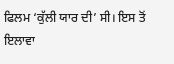ਫਿਲਮ ‘ਕੁੱਲੀ ਯਾਰ ਦੀ’ ਸੀ। ਇਸ ਤੋਂ ਇਲਾਵਾ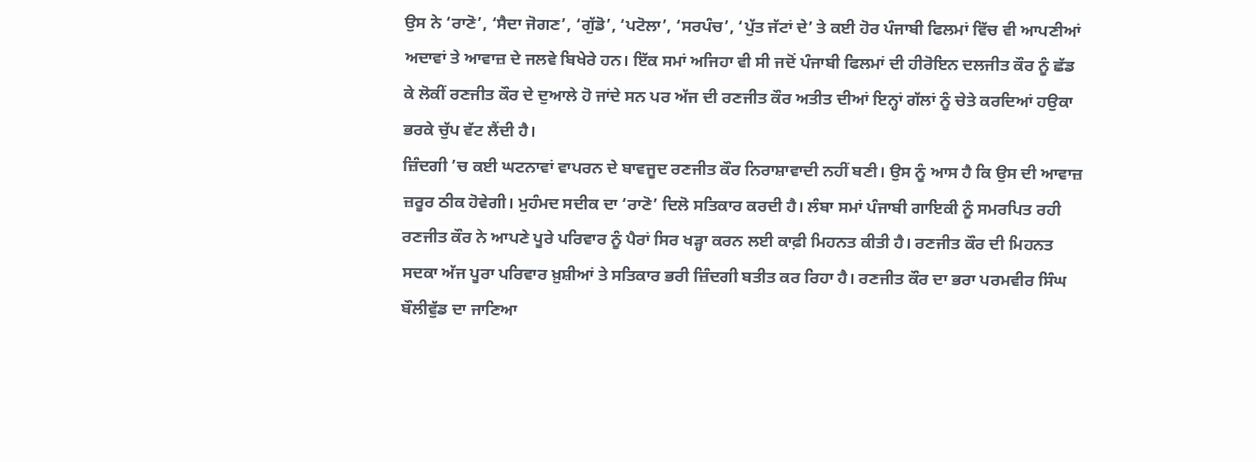ਉਸ ਨੇ ‘ਰਾਣੋ’, ‘ਸੈਦਾ ਜੋਗਣ’, ‘ਗੁੱਡੋ’, ‘ਪਟੋਲਾ’, ‘ਸਰਪੰਚ’, ‘ਪੁੱਤ ਜੱਟਾਂ ਦੇ’ ਤੇ ਕਈ ਹੋਰ ਪੰਜਾਬੀ ਫਿਲਮਾਂ ਵਿੱਚ ਵੀ ਆਪਣੀਆਂ ਅਦਾਵਾਂ ਤੇ ਆਵਾਜ਼ ਦੇ ਜਲਵੇ ਬਿਖੇਰੇ ਹਨ। ਇੱਕ ਸਮਾਂ ਅਜਿਹਾ ਵੀ ਸੀ ਜਦੋਂ ਪੰਜਾਬੀ ਫਿਲਮਾਂ ਦੀ ਹੀਰੋਇਨ ਦਲਜੀਤ ਕੌਰ ਨੂੰ ਛੱਡ ਕੇ ਲੋਕੀਂ ਰਣਜੀਤ ਕੌਰ ਦੇ ਦੁਆਲੇ ਹੋ ਜਾਂਦੇ ਸਨ ਪਰ ਅੱਜ ਦੀ ਰਣਜੀਤ ਕੌਰ ਅਤੀਤ ਦੀਆਂ ਇਨ੍ਹਾਂ ਗੱਲਾਂ ਨੂੰ ਚੇਤੇ ਕਰਦਿਆਂ ਹਉਕਾ ਭਰਕੇ ਚੁੱਪ ਵੱਟ ਲੈਂਦੀ ਹੈ।
ਜ਼ਿੰਦਗੀ ’ਚ ਕਈ ਘਟਨਾਵਾਂ ਵਾਪਰਨ ਦੇ ਬਾਵਜੂਦ ਰਣਜੀਤ ਕੌਰ ਨਿਰਾਸ਼ਾਵਾਦੀ ਨਹੀਂ ਬਣੀ। ਉਸ ਨੂੰ ਆਸ ਹੈ ਕਿ ਉਸ ਦੀ ਆਵਾਜ਼ ਜ਼ਰੂਰ ਠੀਕ ਹੋਵੇਗੀ। ਮੁਹੰਮਦ ਸਦੀਕ ਦਾ ‘ਰਾਣੋ’ ਦਿਲੋ ਸਤਿਕਾਰ ਕਰਦੀ ਹੈ। ਲੰਬਾ ਸਮਾਂ ਪੰਜਾਬੀ ਗਾਇਕੀ ਨੂੰ ਸਮਰਪਿਤ ਰਹੀ ਰਣਜੀਤ ਕੌਰ ਨੇ ਆਪਣੇ ਪੂਰੇ ਪਰਿਵਾਰ ਨੂੰ ਪੈਰਾਂ ਸਿਰ ਖੜ੍ਹਾ ਕਰਨ ਲਈ ਕਾਫ਼ੀ ਮਿਹਨਤ ਕੀਤੀ ਹੈ। ਰਣਜੀਤ ਕੌਰ ਦੀ ਮਿਹਨਤ ਸਦਕਾ ਅੱਜ ਪੂਰਾ ਪਰਿਵਾਰ ਖ਼ੁਸ਼ੀਆਂ ਤੇ ਸਤਿਕਾਰ ਭਰੀ ਜ਼ਿੰਦਗੀ ਬਤੀਤ ਕਰ ਰਿਹਾ ਹੈ। ਰਣਜੀਤ ਕੌਰ ਦਾ ਭਰਾ ਪਰਮਵੀਰ ਸਿੰਘ ਬੌਲੀਵੁੱਡ ਦਾ ਜਾਣਿਆ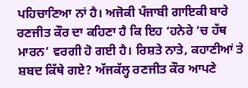ਪਹਿਚਾਣਿਆ ਨਾਂ ਹੈ। ਅਜੋਕੀ ਪੰਜਾਬੀ ਗਾਇਕੀ ਬਾਰੇ ਰਣਜੀਤ ਕੌਰ ਦਾ ਕਹਿਣਾ ਹੈ ਕਿ ਇਹ ‘ਹਨੇਰੇ ’ਚ ਹੱਥ ਮਾਰਨ’ ਵਰਗੀ ਹੋ ਗਈ ਹੈ। ਰਿਸ਼ਤੇ ਨਾਤੇ, ਕਹਾਣੀਆਂ ਤੇ ਸ਼ਬਦ ਕਿੱਥੇ ਗਏ? ਅੱਜਕੱਲ੍ਹ ਰਣਜੀਤ ਕੌਰ ਆਪਣੇ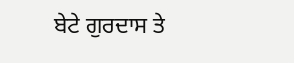ਬੇਟੇ ਗੁਰਦਾਸ ਤੇ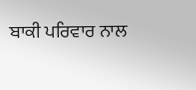ਬਾਕੀ ਪਰਿਵਾਰ ਨਾਲ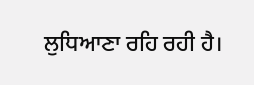ਲੁਧਿਆਣਾ ਰਹਿ ਰਹੀ ਹੈ।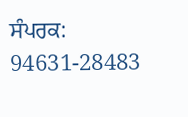ਸੰਪਰਕ: 94631-28483